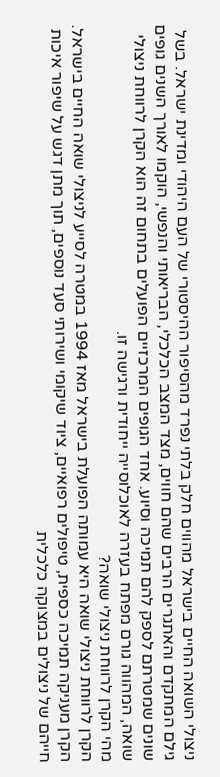ניצולי השואה החיים בישראל מהווים חלק בלתי נפרד מהסיפור ההיסטורי של העם היהודי ומדינת ישראל. בשל גילם המתקדם והאתגרים הרבים שהם חווים, מצד המצב הכלכלי, הבריאותי והנפשי, הוקמו לאורך השנים גופים שונים שמטרתם לספק להם תמיכה וסיוע. אחד הגופים המרכזיים הפועלים בתחום זה הוא הקרן לרווחת ניצולי שואה, המהווה גורם מפתח בעזרה לאוכלוסייה ייחודית ורגישה זו.
מהי הקרן לרווחת ניצולי שואה?
הקרן לרווחת ניצולי שואה היא עמותה הפועלת בישראל מאז 1994 במטרה לסייע לניצולי שואה החיים בישראל. הקרן מעניקה תמיכה כספית, טיפולים רפואיים, ציוד שיקומי ושירותי סעד נוספים, תוך מתן דגש על שיפור איכות חייהם של ניצולים במצוקה כלכלית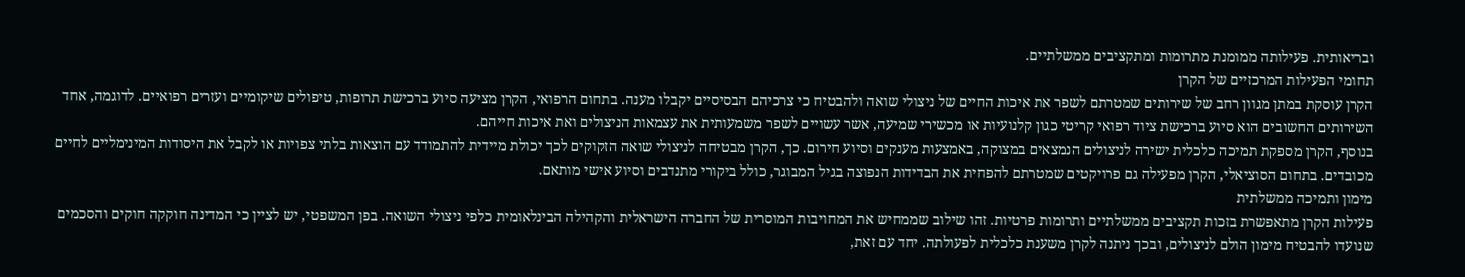ובריאותית. פעילותה ממומנת מתרומות ומתקציבים ממשלתיים.
תחומי הפעילות המרכזיים של הקרן
הקרן עוסקת במתן מגוון רחב של שירותים שמטרתם לשפר את איכות החיים של ניצולי שואה ולהבטיח כי צרכיהם הבסיסיים יקבלו מענה. בתחום הרפואי, הקרן מציעה סיוע ברכישת תרופות, טיפולים שיקומיים ועזרים רפואיים. לדוגמה, אחד השירותים החשובים הוא סיוע ברכישת ציוד רפואי קריטי כגון קלנועיות או מכשירי שמיעה, אשר עשויים לשפר משמעותית את עצמאות הניצולים ואת איכות חייהם.
בנוסף, הקרן מספקת תמיכה כלכלית ישירה לניצולים הנמצאים במצוקה, באמצעות מענקים וסיוע חירום. כך, הקרן מבטיחה לניצולי שואה הזקוקים לכך יכולת מיידית להתמודד עם הוצאות בלתי צפויות או לקבל את היסודות המינימליים לחיים מכובדים. בתחום הסוציאלי, הקרן מפעילה גם פרויקטים שמטרתם להפחית את הבדידות הנפוצה בגיל המבוגר, כולל ביקורי מתנדבים וסיוע אישי מותאם.
מימון ותמיכה ממשלתית
פעילות הקרן מתאפשרת בזכות תקציבים ממשלתיים ותרומות פרטיות. זהו שילוב שממחיש את המחויבות המוסרית של החברה הישראלית והקהילה הבינלאומית כלפי ניצולי השואה. בפן המשפטי, יש לציין כי המדינה חוקקה חוקים והסכמים שנועדו להבטיח מימון הולם לניצולים, ובכך ניתנה לקרן משענת כלכלית לפעולתה. יחד עם זאת,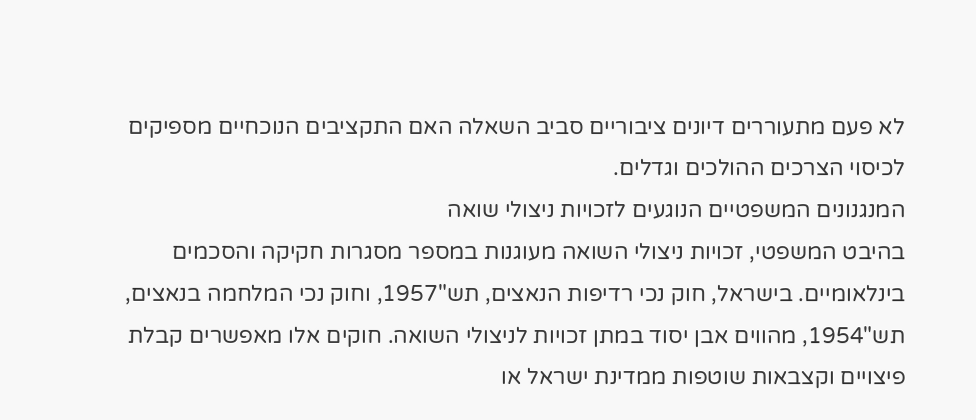לא פעם מתעוררים דיונים ציבוריים סביב השאלה האם התקציבים הנוכחיים מספיקים לכיסוי הצרכים ההולכים וגדלים.
המנגנונים המשפטיים הנוגעים לזכויות ניצולי שואה
בהיבט המשפטי, זכויות ניצולי השואה מעוגנות במספר מסגרות חקיקה והסכמים בינלאומיים. בישראל, חוק נכי רדיפות הנאצים, תש"1957, וחוק נכי המלחמה בנאצים, תש"1954, מהווים אבן יסוד במתן זכויות לניצולי השואה. חוקים אלו מאפשרים קבלת פיצויים וקצבאות שוטפות ממדינת ישראל או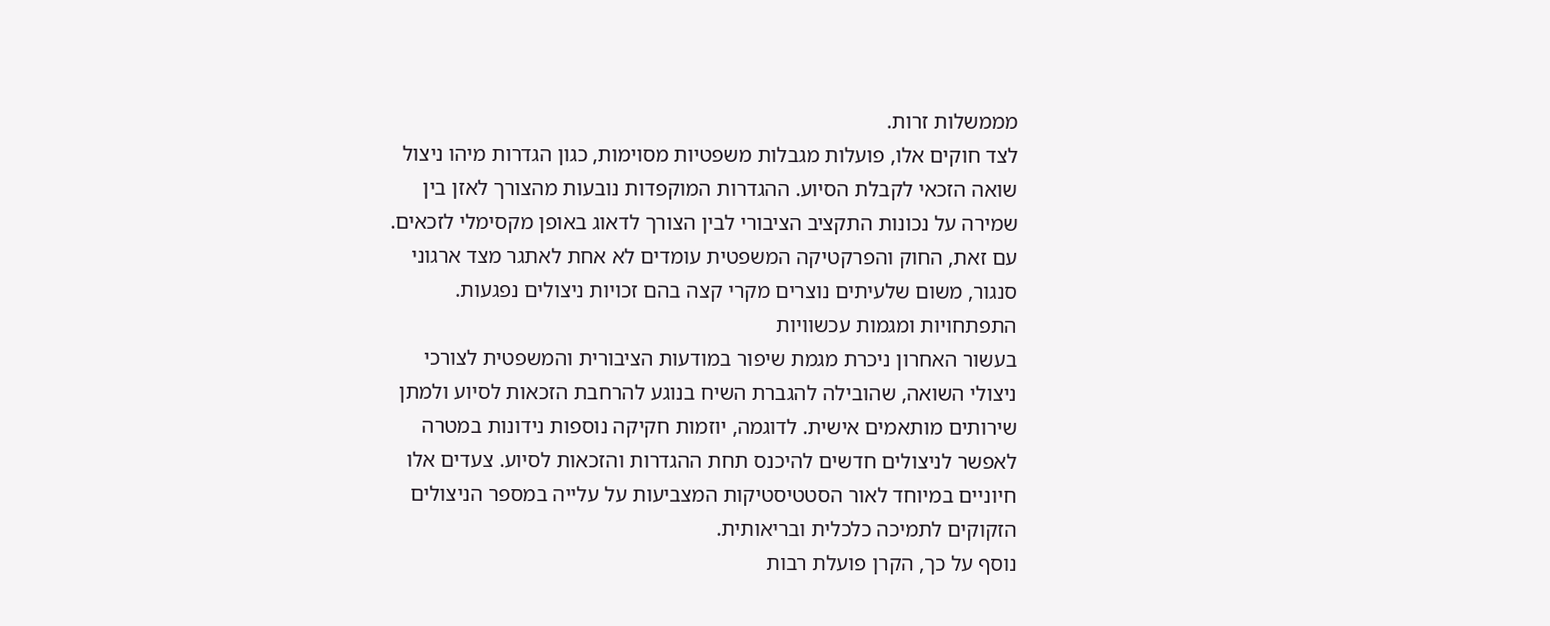מממשלות זרות.
לצד חוקים אלו, פועלות מגבלות משפטיות מסוימות, כגון הגדרות מיהו ניצול שואה הזכאי לקבלת הסיוע. ההגדרות המוקפדות נובעות מהצורך לאזן בין שמירה על נכונות התקציב הציבורי לבין הצורך לדאוג באופן מקסימלי לזכאים. עם זאת, החוק והפרקטיקה המשפטית עומדים לא אחת לאתגר מצד ארגוני סנגור, משום שלעיתים נוצרים מקרי קצה בהם זכויות ניצולים נפגעות.
התפתחויות ומגמות עכשוויות
בעשור האחרון ניכרת מגמת שיפור במודעות הציבורית והמשפטית לצורכי ניצולי השואה, שהובילה להגברת השיח בנוגע להרחבת הזכאות לסיוע ולמתן שירותים מותאמים אישית. לדוגמה, יוזמות חקיקה נוספות נידונות במטרה לאפשר לניצולים חדשים להיכנס תחת ההגדרות והזכאות לסיוע. צעדים אלו חיוניים במיוחד לאור הסטטיסטיקות המצביעות על עלייה במספר הניצולים הזקוקים לתמיכה כלכלית ובריאותית.
נוסף על כך, הקרן פועלת רבות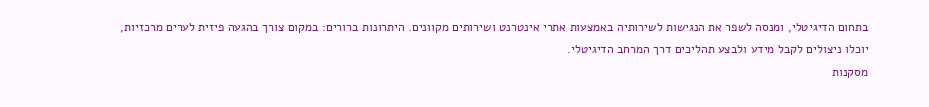בתחום הדיגיטלי, ומנסה לשפר את הנגישות לשירותיה באמצעות אתרי אינטרנט ושירותים מקוונים. היתרונות ברורים: במקום צורך בהגעה פיזית לערים מרכזיות, יוכלו ניצולים לקבל מידע ולבצע תהליכים דרך המרחב הדיגיטלי.
מסקנות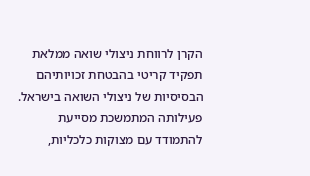הקרן לרווחת ניצולי שואה ממלאת תפקיד קריטי בהבטחת זכויותיהם הבסיסיות של ניצולי השואה בישראל. פעילותה המתמשכת מסייעת להתמודד עם מצוקות כלכליות,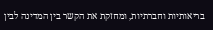בריאותיות וחברתיות, ומחזקת את הקשר בין המדינה לבין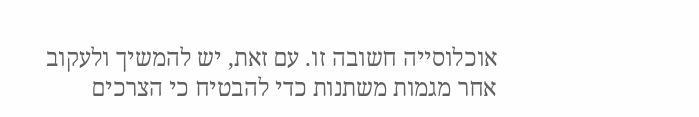אוכלוסייה חשובה זו. עם זאת, יש להמשיך ולעקוב אחר מגמות משתנות כדי להבטיח כי הצרכים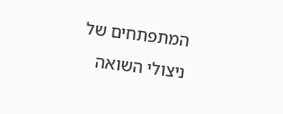המתפתחים של ניצולי השואה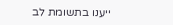ייענו בתשומת לב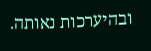ובהיערכות נאותה.